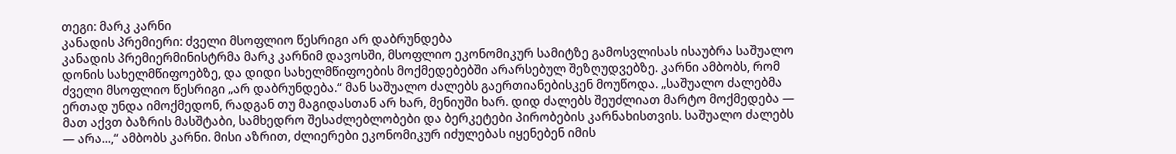თეგი: მარკ კარნი
კანადის პრემიერი: ძველი მსოფლიო წესრიგი არ დაბრუნდება
კანადის პრემიერმინისტრმა მარკ კარნიმ დავოსში, მსოფლიო ეკონომიკურ სამიტზე გამოსვლისას ისაუბრა საშუალო დონის სახელმწიფოებზე, და დიდი სახელმწიფოების მოქმედებებში არარსებულ შეზღუდვებზე. კარნი ამბობს, რომ ძველი მსოფლიო წესრიგი „არ დაბრუნდება.“ მან საშუალო ძალებს გაერთიანებისკენ მოუწოდა. „საშუალო ძალებმა ერთად უნდა იმოქმედონ, რადგან თუ მაგიდასთან არ ხარ, მენიუში ხარ. დიდ ძალებს შეუძლიათ მარტო მოქმედება — მათ აქვთ ბაზრის მასშტაბი, სამხედრო შესაძლებლობები და ბერკეტები პირობების კარნახისთვის. საშუალო ძალებს — არა...,“ ამბობს კარნი. მისი აზრით, ძლიერები ეკონომიკურ იძულებას იყენებენ იმის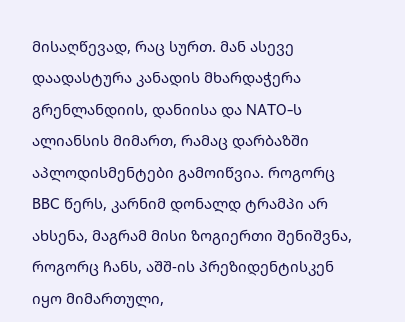მისაღწევად, რაც სურთ. მან ასევე დაადასტურა კანადის მხარდაჭერა გრენლანდიის, დანიისა და NATO-ს ალიანსის მიმართ, რამაც დარბაზში აპლოდისმენტები გამოიწვია. როგორც BBC წერს, კარნიმ დონალდ ტრამპი არ ახსენა, მაგრამ მისი ზოგიერთი შენიშვნა, როგორც ჩანს, აშშ-ის პრეზიდენტისკენ იყო მიმართული,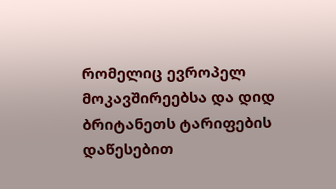რომელიც ევროპელ მოკავშირეებსა და დიდ ბრიტანეთს ტარიფების დაწესებით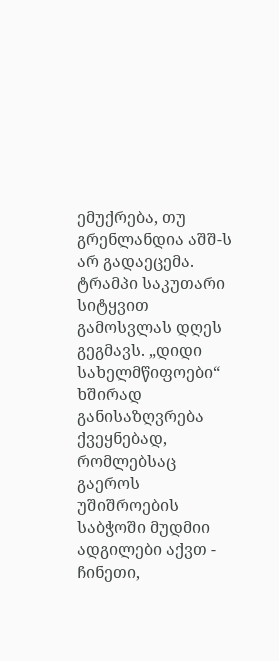ემუქრება, თუ გრენლანდია აშშ-ს არ გადაეცემა. ტრამპი საკუთარი სიტყვით გამოსვლას დღეს გეგმავს. „დიდი სახელმწიფოები“ ხშირად განისაზღვრება ქვეყნებად, რომლებსაც გაეროს უშიშროების საბჭოში მუდმიი ადგილები აქვთ - ჩინეთი,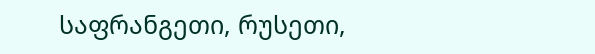საფრანგეთი, რუსეთი,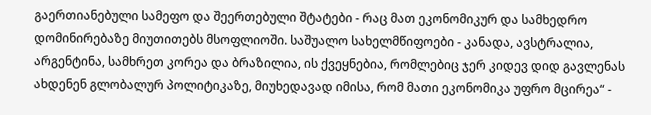გაერთიანებული სამეფო და შეერთებული შტატები - რაც მათ ეკონომიკურ და სამხედრო დომინირებაზე მიუთითებს მსოფლიოში. საშუალო სახელმწიფოები - კანადა, ავსტრალია, არგენტინა, სამხრეთ კორეა და ბრაზილია, ის ქვეყნებია, რომლებიც ჯერ კიდევ დიდ გავლენას ახდენენ გლობალურ პოლიტიკაზე, მიუხედავად იმისა, რომ მათი ეკონომიკა უფრო მცირეა“ -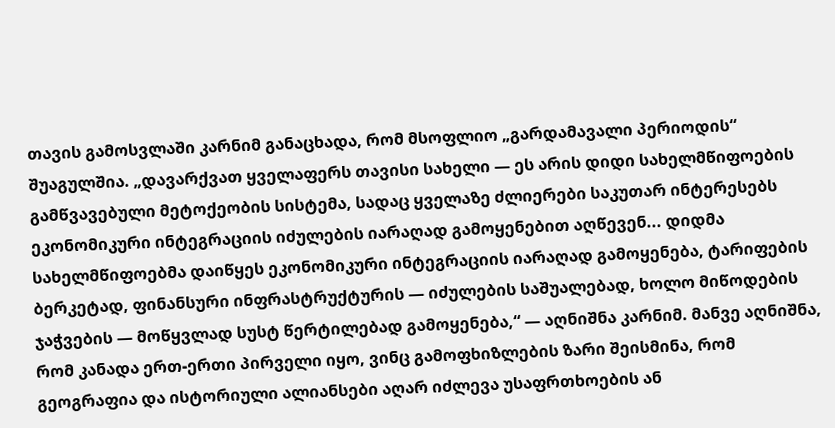თავის გამოსვლაში კარნიმ განაცხადა, რომ მსოფლიო „გარდამავალი პერიოდის“ შუაგულშია. „დავარქვათ ყველაფერს თავისი სახელი — ეს არის დიდი სახელმწიფოების გამწვავებული მეტოქეობის სისტემა, სადაც ყველაზე ძლიერები საკუთარ ინტერესებს ეკონომიკური ინტეგრაციის იძულების იარაღად გამოყენებით აღწევენ... დიდმა სახელმწიფოებმა დაიწყეს ეკონომიკური ინტეგრაციის იარაღად გამოყენება, ტარიფების ბერკეტად, ფინანსური ინფრასტრუქტურის — იძულების საშუალებად, ხოლო მიწოდების ჯაჭვების — მოწყვლად სუსტ წერტილებად გამოყენება,“ — აღნიშნა კარნიმ. მანვე აღნიშნა, რომ კანადა ერთ-ერთი პირველი იყო, ვინც გამოფხიზლების ზარი შეისმინა, რომ გეოგრაფია და ისტორიული ალიანსები აღარ იძლევა უსაფრთხოების ან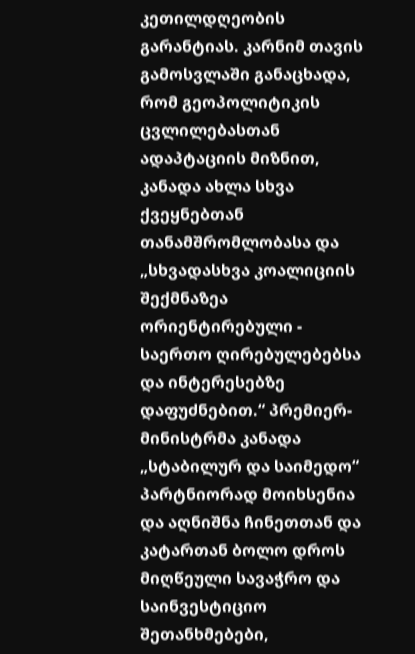კეთილდღეობის გარანტიას. კარნიმ თავის გამოსვლაში განაცხადა, რომ გეოპოლიტიკის ცვლილებასთან ადაპტაციის მიზნით, კანადა ახლა სხვა ქვეყნებთან თანამშრომლობასა და „სხვადასხვა კოალიციის შექმნაზეა ორიენტირებული - საერთო ღირებულებებსა და ინტერესებზე დაფუძნებით.“ პრემიერ-მინისტრმა კანადა „სტაბილურ და საიმედო“ პარტნიორად მოიხსენია და აღნიშნა ჩინეთთან და კატართან ბოლო დროს მიღწეული სავაჭრო და საინვესტიციო შეთანხმებები,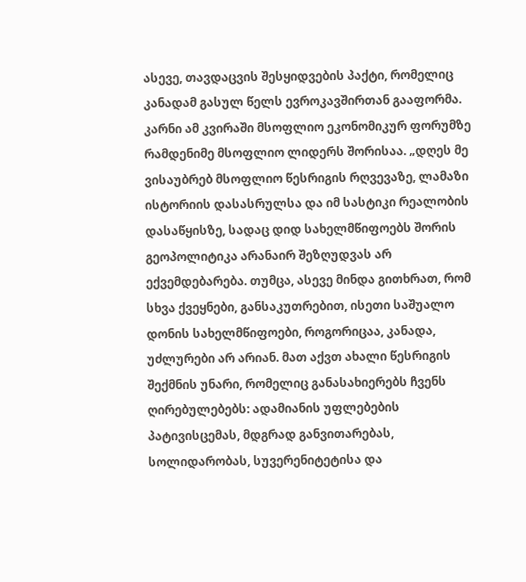ასევე, თავდაცვის შესყიდვების პაქტი, რომელიც კანადამ გასულ წელს ევროკავშირთან გააფორმა. კარნი ამ კვირაში მსოფლიო ეკონომიკურ ფორუმზე რამდენიმე მსოფლიო ლიდერს შორისაა. „დღეს მე ვისაუბრებ მსოფლიო წესრიგის რღვევაზე, ლამაზი ისტორიის დასასრულსა და იმ სასტიკი რეალობის დასაწყისზე, სადაც დიდ სახელმწიფოებს შორის გეოპოლიტიკა არანაირ შეზღუდვას არ ექვემდებარება. თუმცა, ასევე მინდა გითხრათ, რომ სხვა ქვეყნები, განსაკუთრებით, ისეთი საშუალო დონის სახელმწიფოები, როგორიცაა, კანადა, უძლურები არ არიან. მათ აქვთ ახალი წესრიგის შექმნის უნარი, რომელიც განასახიერებს ჩვენს ღირებულებებს: ადამიანის უფლებების პატივისცემას, მდგრად განვითარებას, სოლიდარობას, სუვერენიტეტისა და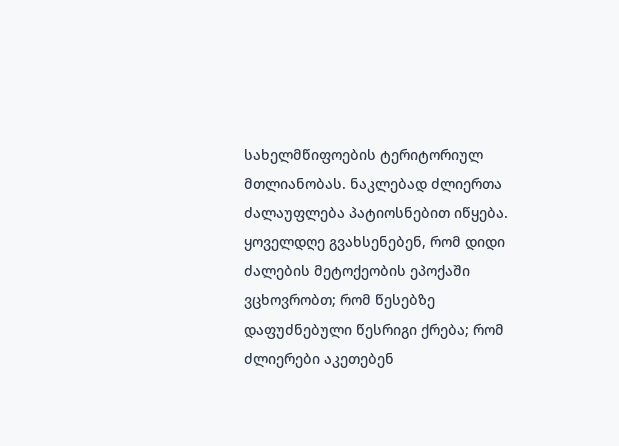სახელმწიფოების ტერიტორიულ მთლიანობას. ნაკლებად ძლიერთა ძალაუფლება პატიოსნებით იწყება. ყოველდღე გვახსენებენ, რომ დიდი ძალების მეტოქეობის ეპოქაში ვცხოვრობთ; რომ წესებზე დაფუძნებული წესრიგი ქრება; რომ ძლიერები აკეთებენ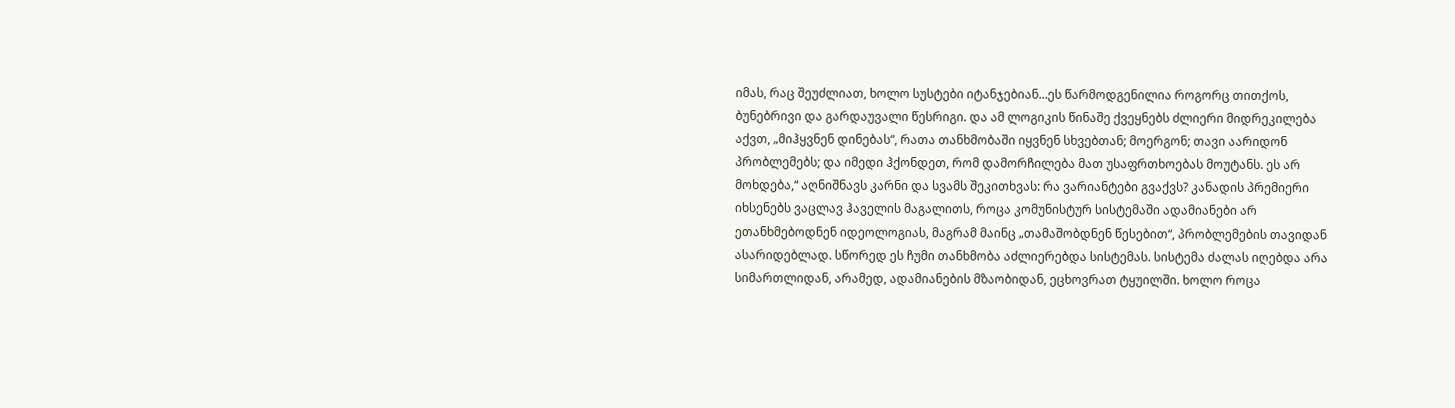იმას, რაც შეუძლიათ, ხოლო სუსტები იტანჯებიან...ეს წარმოდგენილია როგორც თითქოს, ბუნებრივი და გარდაუვალი წესრიგი. და ამ ლოგიკის წინაშე ქვეყნებს ძლიერი მიდრეკილება აქვთ, „მიჰყვნენ დინებას“, რათა თანხმობაში იყვნენ სხვებთან; მოერგონ; თავი აარიდონ პრობლემებს; და იმედი ჰქონდეთ, რომ დამორჩილება მათ უსაფრთხოებას მოუტანს. ეს არ მოხდება,“ აღნიშნავს კარნი და სვამს შეკითხვას: რა ვარიანტები გვაქვს? კანადის პრემიერი იხსენებს ვაცლავ ჰაველის მაგალითს, როცა კომუნისტურ სისტემაში ადამიანები არ ეთანხმებოდნენ იდეოლოგიას, მაგრამ მაინც „თამაშობდნენ წესებით“, პრობლემების თავიდან ასარიდებლად. სწორედ ეს ჩუმი თანხმობა აძლიერებდა სისტემას. სისტემა ძალას იღებდა არა სიმართლიდან, არამედ, ადამიანების მზაობიდან, ეცხოვრათ ტყუილში. ხოლო როცა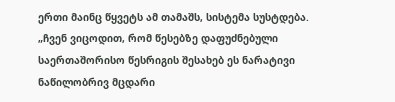ერთი მაინც წყვეტს ამ თამაშს, სისტემა სუსტდება. „ჩვენ ვიცოდით, რომ წესებზე დაფუძნებული საერთაშორისო წესრიგის შესახებ ეს ნარატივი ნაწილობრივ მცდარი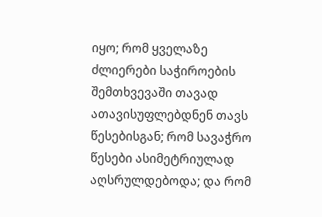იყო; რომ ყველაზე ძლიერები საჭიროების შემთხვევაში თავად ათავისუფლებდნენ თავს წესებისგან; რომ სავაჭრო წესები ასიმეტრიულად აღსრულდებოდა; და რომ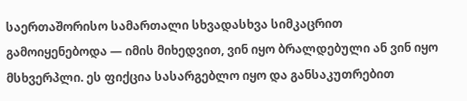საერთაშორისო სამართალი სხვადასხვა სიმკაცრით გამოიყენებოდა — იმის მიხედვით, ვინ იყო ბრალდებული ან ვინ იყო მსხვერპლი. ეს ფიქცია სასარგებლო იყო და განსაკუთრებით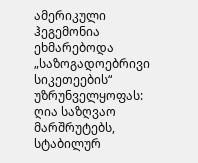ამერიკული ჰეგემონია ეხმარებოდა „საზოგადოებრივი სიკეთეების“ უზრუნველყოფას: ღია საზღვაო მარშრუტებს, სტაბილურ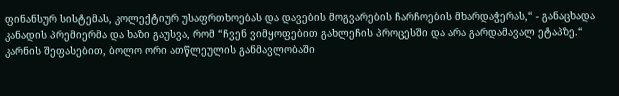ფინანსურ სისტემას, კოლექტიურ უსაფრთხოებას და დავების მოგვარების ჩარჩოების მხარდაჭერას,“ - განაცხადა კანადის პრემიერმა და ხაზი გაუსვა, რომ “ჩვენ ვიმყოფებით გახლეჩის პროცესში და არა გარდამავალ ეტაპზე.“ კარნის შეფასებით, ბოლო ორი ათწლეულის განმავლობაში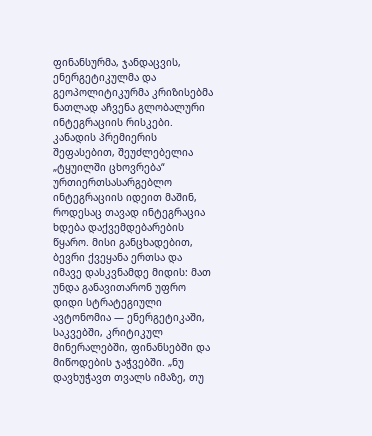ფინანსურმა, ჯანდაცვის, ენერგეტიკულმა და გეოპოლიტიკურმა კრიზისებმა ნათლად აჩვენა გლობალური ინტეგრაციის რისკები. კანადის პრემიერის შეფასებით, შეუძლებელია „ტყუილში ცხოვრება“ ურთიერთსასარგებლო ინტეგრაციის იდეით მაშინ, როდესაც თავად ინტეგრაცია ხდება დაქვემდებარების წყარო. მისი განცხადებით, ბევრი ქვეყანა ერთსა და იმავე დასკვნამდე მიდის: მათ უნდა განავითარონ უფრო დიდი სტრატეგიული ავტონომია — ენერგეტიკაში, საკვებში, კრიტიკულ მინერალებში, ფინანსებში და მიწოდების ჯაჭვებში. „ნუ დავხუჭავთ თვალს იმაზე, თუ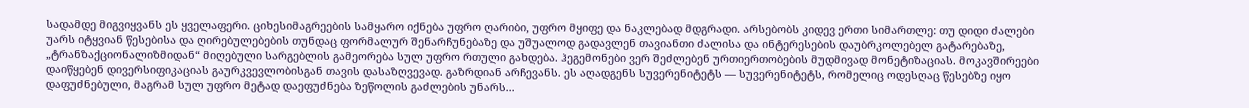სადამდე მიგვიყვანს ეს ყველაფერი. ციხესიმაგრეების სამყარო იქნება უფრო ღარიბი, უფრო მყიფე და ნაკლებად მდგრადი. არსებობს კიდევ ერთი სიმართლე: თუ დიდი ძალები უარს იტყვიან წესებისა და ღირებულებების თუნდაც ფორმალურ შენარჩუნებაზე და უშუალოდ გადავლენ თავიანთი ძალისა და ინტერესების დაუბრკოლებელ გატარებაზე, „ტრანზაქციონალიზმიდან“ მიღებული სარგებლის გამეორება სულ უფრო რთული გახდება. ჰეგემონები ვერ შეძლებენ ურთიერთობების მუდმივად მონეტიზაციას. მოკავშირეები დაიწყებენ დივერსიფიკაციას გაურკვევლობისგან თავის დასაზღვევად. გაზრდიან არჩევანს. ეს აღადგენს სუვერენიტეტს — სუვერენიტეტს, რომელიც ოდესღაც წესებზე იყო დაფუძნებული, მაგრამ სულ უფრო მეტად დაეფუძნება ზეწოლის გაძლების უნარს...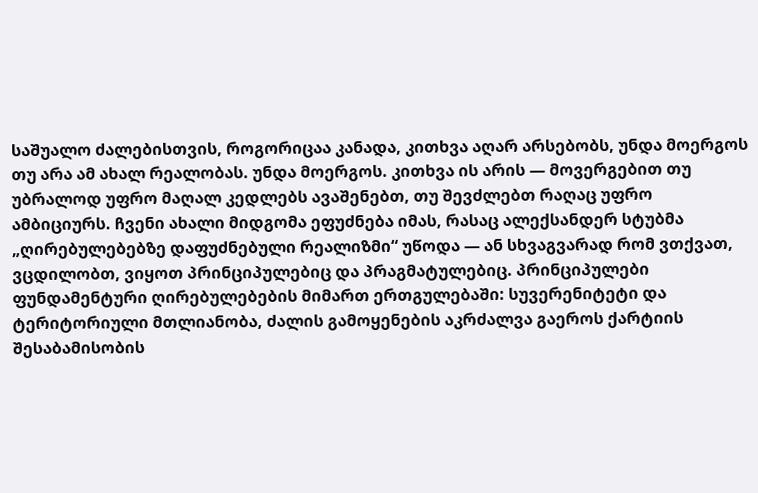საშუალო ძალებისთვის, როგორიცაა კანადა, კითხვა აღარ არსებობს, უნდა მოერგოს თუ არა ამ ახალ რეალობას. უნდა მოერგოს. კითხვა ის არის — მოვერგებით თუ უბრალოდ უფრო მაღალ კედლებს ავაშენებთ, თუ შევძლებთ რაღაც უფრო ამბიციურს. ჩვენი ახალი მიდგომა ეფუძნება იმას, რასაც ალექსანდერ სტუბმა „ღირებულებებზე დაფუძნებული რეალიზმი“ უწოდა — ან სხვაგვარად რომ ვთქვათ, ვცდილობთ, ვიყოთ პრინციპულებიც და პრაგმატულებიც. პრინციპულები ფუნდამენტური ღირებულებების მიმართ ერთგულებაში: სუვერენიტეტი და ტერიტორიული მთლიანობა, ძალის გამოყენების აკრძალვა გაეროს ქარტიის შესაბამისობის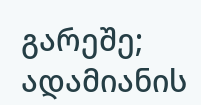გარეშე; ადამიანის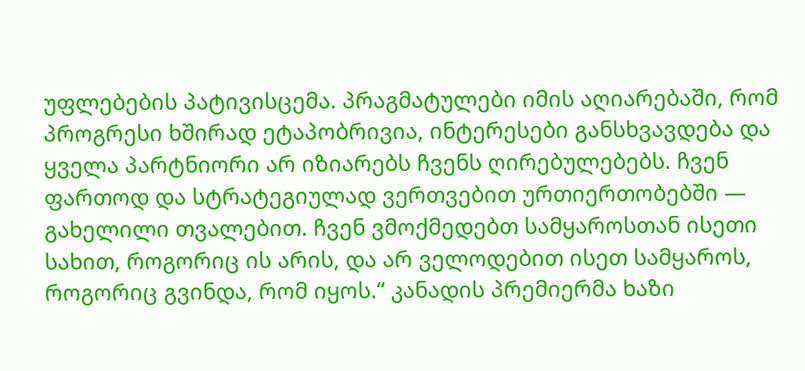უფლებების პატივისცემა. პრაგმატულები იმის აღიარებაში, რომ პროგრესი ხშირად ეტაპობრივია, ინტერესები განსხვავდება და ყველა პარტნიორი არ იზიარებს ჩვენს ღირებულებებს. ჩვენ ფართოდ და სტრატეგიულად ვერთვებით ურთიერთობებში — გახელილი თვალებით. ჩვენ ვმოქმედებთ სამყაროსთან ისეთი სახით, როგორიც ის არის, და არ ველოდებით ისეთ სამყაროს, როგორიც გვინდა, რომ იყოს.“ კანადის პრემიერმა ხაზი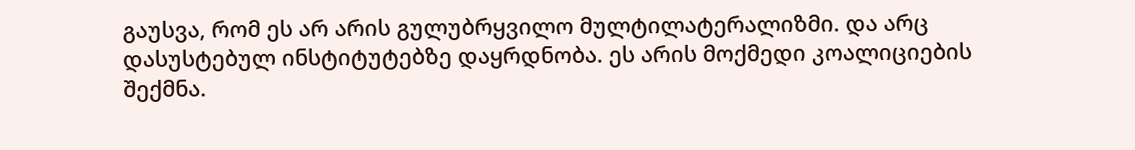გაუსვა, რომ ეს არ არის გულუბრყვილო მულტილატერალიზმი. და არც დასუსტებულ ინსტიტუტებზე დაყრდნობა. ეს არის მოქმედი კოალიციების შექმნა.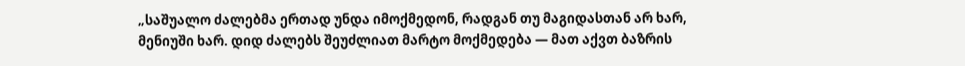„საშუალო ძალებმა ერთად უნდა იმოქმედონ, რადგან თუ მაგიდასთან არ ხარ, მენიუში ხარ. დიდ ძალებს შეუძლიათ მარტო მოქმედება — მათ აქვთ ბაზრის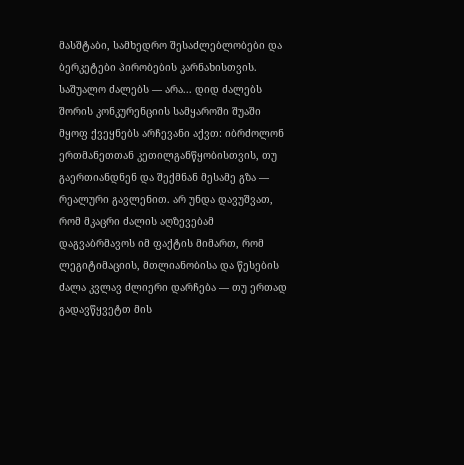მასშტაბი, სამხედრო შესაძლებლობები და ბერკეტები პირობების კარნახისთვის. საშუალო ძალებს — არა... დიდ ძალებს შორის კონკურენციის სამყაროში შუაში მყოფ ქვეყნებს არჩევანი აქვთ: იბრძოლონ ერთმანეთთან კეთილგანწყობისთვის, თუ გაერთიანდნენ და შექმნან მესამე გზა — რეალური გავლენით. არ უნდა დავუშვათ, რომ მკაცრი ძალის აღზევებამ დაგვაბრმავოს იმ ფაქტის მიმართ, რომ ლეგიტიმაციის, მთლიანობისა და წესების ძალა კვლავ ძლიერი დარჩება — თუ ერთად გადავწყვეტთ მის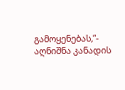გამოყენებას,“- აღნიშნა კანადის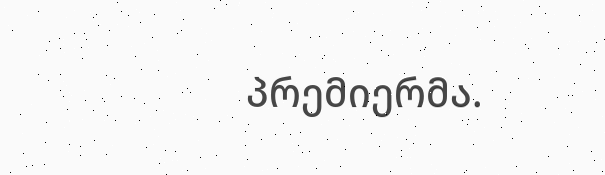პრემიერმა.